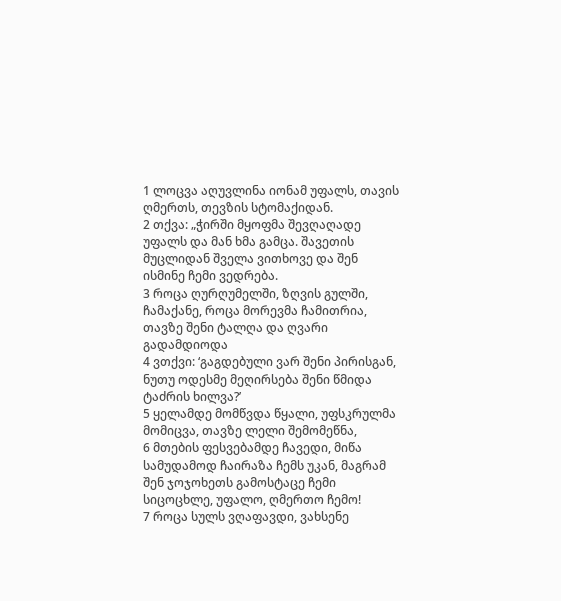1 ლოცვა აღუვლინა იონამ უფალს, თავის ღმერთს, თევზის სტომაქიდან.
2 თქვა: „ჭირში მყოფმა შევღაღადე უფალს და მან ხმა გამცა. შავეთის მუცლიდან შველა ვითხოვე და შენ ისმინე ჩემი ვედრება.
3 როცა ღურღუმელში, ზღვის გულში, ჩამაქანე, როცა მორევმა ჩამითრია, თავზე შენი ტალღა და ღვარი გადამდიოდა
4 ვთქვი: ‘გაგდებული ვარ შენი პირისგან, ნუთუ ოდესმე მეღირსება შენი წმიდა ტაძრის ხილვა?’
5 ყელამდე მომწვდა წყალი, უფსკრულმა მომიცვა, თავზე ლელი შემომეწნა,
6 მთების ფესვებამდე ჩავედი, მიწა სამუდამოდ ჩაირაზა ჩემს უკან, მაგრამ შენ ჯოჯოხეთს გამოსტაცე ჩემი სიცოცხლე, უფალო, ღმერთო ჩემო!
7 როცა სულს ვღაფავდი, ვახსენე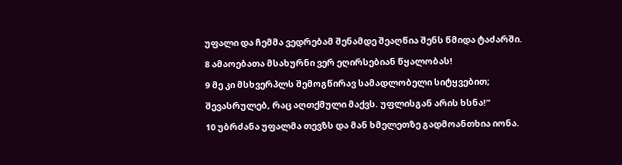უფალი და ჩემმა ვედრებამ შენამდე შეაღწია შენს წმიდა ტაძარში.
8 ამაოებათა მსახურნი ვერ ეღირსებიან წყალობას!
9 მე კი მსხვერპლს შემოგწირავ სამადლობელი სიტყვებით; შევასრულებ, რაც აღთქმული მაქვს. უფლისგან არის ხსნა!”
10 უბრძანა უფალმა თევზს და მან ხმელეთზე გადმოანთხია იონა.